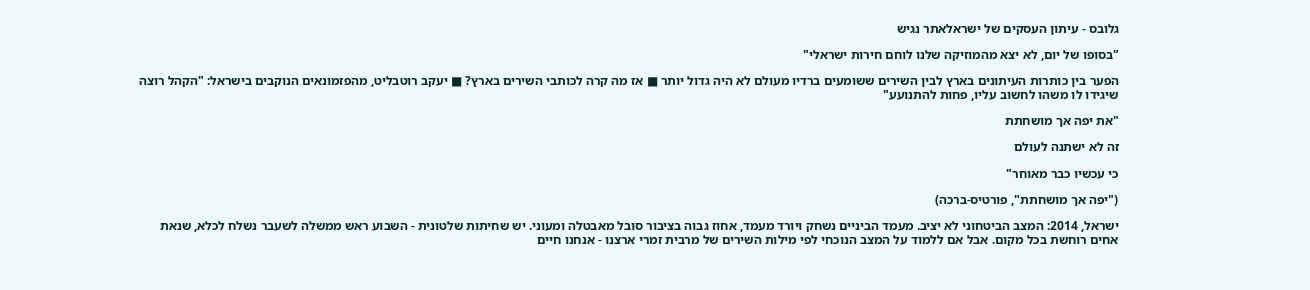גלובס - עיתון העסקים של ישראלאתר נגיש

"בסופו של יום, לא יצא מהמוזיקה שלנו לוחם חירות ישראלי"

הפער בין כותרות העיתונים בארץ לבין השירים ששומעים ברדיו מעולם לא היה גדול יותר ■ אז מה קרה לכותבי השירים בארץ? ■ יעקב רוטבליט, מהפזמונאים הנוקבים בישראל: "הקהל רוצה שיגידו לו משהו לחשוב עליו, פחות להתנועע"

"את יפה אך מושחתת

זה לא ישתנה לעולם

כי עכשיו כבר מאוחר"

("יפה אך מושחתת", פורטיס-ברכה)

ישראל, 2014: המצב הביטחוני לא יציב. מעמד הביניים נשחק ויורד מעמד, אחוז גבוה בציבור סובל מאבטלה ומעוני. יש שחיתות שלטונית - השבוע ראש ממשלה לשעבר נשלח לכלא, שנאת אחים רוחשת בכל מקום. אבל אם ללמוד על המצב הנוכחי לפי מילות השירים של מרבית זמרי ארצנו - אנחנו חיים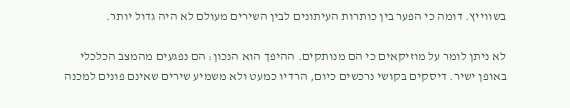בשווייץ. דומה כי הפער בין כותרות העיתונים לבין השירים מעולם לא היה גדול יותר.

לא ניתן לומר על מוזיקאים כי הם מנותקים. ההיפך הוא הנכון: הם נפגעים מהמצב הכלכלי באופן ישיר. דיסקים בקושי נרכשים כיום, הרדיו כמעט ולא משמיע שירים שאינם פונים למכנה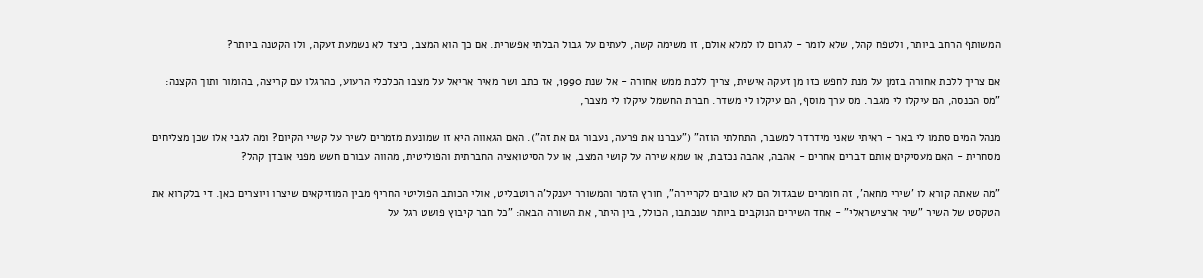המשותף הרחב ביותר, ולטפח קהל, שלא לומר - לגרום לו למלא אולם, זו משימה קשה, לעתים על גבול הבלתי אפשרית. אם כך הוא המצב, כיצד לא נשמעת זעקה, ולו הקטנה ביותר?

אם צריך ללכת אחורה בזמן על מנת לחפש כזו מן זעקה אישית, צריך ללכת ממש אחורה - אל שנת 1990, אז כתב ושר מאיר אריאל על מצבו הכלכלי הרעוע, כהרגלו עם קריצה, בהומור ותוך הקצנה: "מס הכנסה, הם עיקלו לי מגבר. מס ערך מוסף, הם עיקלו לי משדר. חברת החשמל עיקלו לי מצבר,

מנהל המים סתמו לי באר - ראיתי שאני מידרדר למשבר, התחלתי הוזה" ("עברנו את פרעה, נעבור גם את זה"). האם הגאווה היא זו שמונעת מזמרים לשיר על קשיי הקיום? ומה לגבי אלו שכן מצליחים מסחרית - האם מעסיקים אותם דברים אחרים - אהבה, אהבה נכזבת, או שמא שירה על קושי המצב, או על הסיטואציה החברתית והפוליטית, מהווה עבורם חשש מפני אובדן קהל?

"מה שאתה קורא לו 'שירי מחאה', זה חומרים שבגדול הם לא טובים לקריירה", חורץ הזמר והמשורר יענקל'ה רוטבליט, אולי הכותב הפוליטי החריף מבין המוזיקאים שיצרו ויוצרים כאן. די בלקרוא את הטקסט של השיר "שיר ארצישראלי" - אחד השירים הנוקבים ביותר שנכתבו, הכולל, בין היתר, את השורה הבאה: "כל חבר קיבוץ פושט רגל על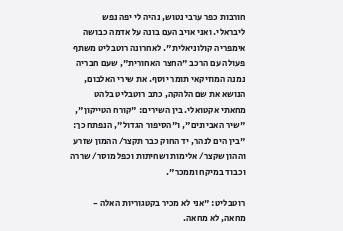חורבות כפר ערבי נטוש, נהיה לי יפה נפש ליבראלי. ואני אויב העם בונה על אדמה כבושה אימפריה קולוניאלית". לאחרונה רוטבליט משתף פעולה עם הרכב "החצר האחורית", שעם חבריה נמנה המוזיקאי תומר יוסף. את שירי האלבום, הנושא את שם הלהקה, כתב רוטבליט בלהט מחאתי אקטואלי. בין השירים: "קורח הטייקון", "שיר האביונים", ו"הסיפור הגדול", הנפתח כך: "בין הים לנהר, יד החוק כבר תקצר/ ההמון שזרע וההון שקצר/ אלימות ושחיתות וכפל מוסר/ שררה וכבוד במיקח וממכר".

רוטבליט: "אני לא מכיר בקטגוריות האלה - מחאה, לא מחאה.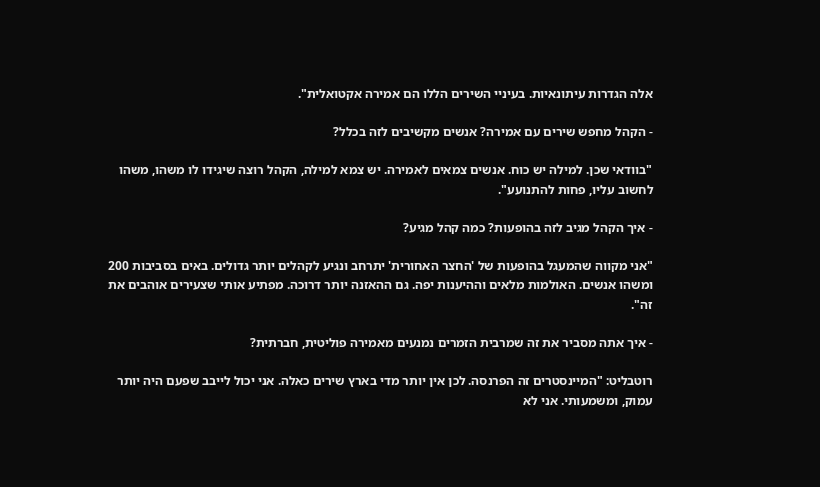אלה הגדרות עיתונאיות. בעיניי השירים הללו הם אמירה אקטואלית".

- הקהל מחפש שירים עם אמירה? אנשים מקשיבים לזה בכלל?

"בוודאי שכן. למילה יש כוח. אנשים צמאים לאמירה. יש צמא למילה, הקהל רוצה שיגידו לו משהו, משהו לחשוב עליו, פחות להתנועע".

- איך הקהל מגיב לזה בהופעות? כמה קהל מגיע?

"אני מקווה שהמעגל בהופעות של 'החצר האחורית' יתרחב ונגיע לקהלים יותר גדולים. באים בסביבות 200 ומשהו אנשים. האולמות מלאים וההיענות יפה. גם ההאזנה יותר דרוכה. מפתיע אותי שצעירים אוהבים את זה".

- איך אתה מסביר את זה שמרבית הזמרים נמנעים מאמירה פוליטית, חברתית?

רוטבליט: "המיינסטרים זה הפרנסה. לכן אין יותר מדי בארץ שירים כאלה. אני יכול לייבב שפעם היה יותר עמוק, ומשמעותי. אני לא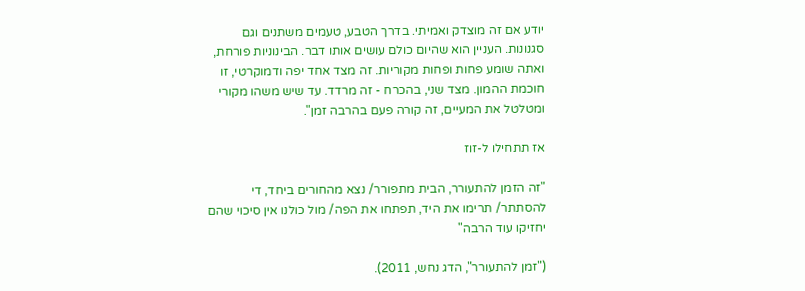יודע אם זה מוצדק ואמיתי. בדרך הטבע, טעמים משתנים וגם סגנונות. העניין הוא שהיום כולם עושים אותו דבר. הבינוניות פורחת, ואתה שומע פחות ופחות מקוריות. זה מצד אחד יפה ודמוקרטי, זו חוכמת ההמון. מצד שני, בהכרח - זה מרדד. עד שיש משהו מקורי ומטלטל את המעיים, זה קורה פעם בהרבה זמן".

אז תתחילו ל-זוז

"זה הזמן להתעורר, הבית מתפורר/ נצא מהחורים ביחד, די להסתתר/ תרימו את היד, תפתחו את הפה/ מול כולנו אין סיכוי שהם יחזיקו עוד הרבה"

("זמן להתעורר", הדג נחש, 2011).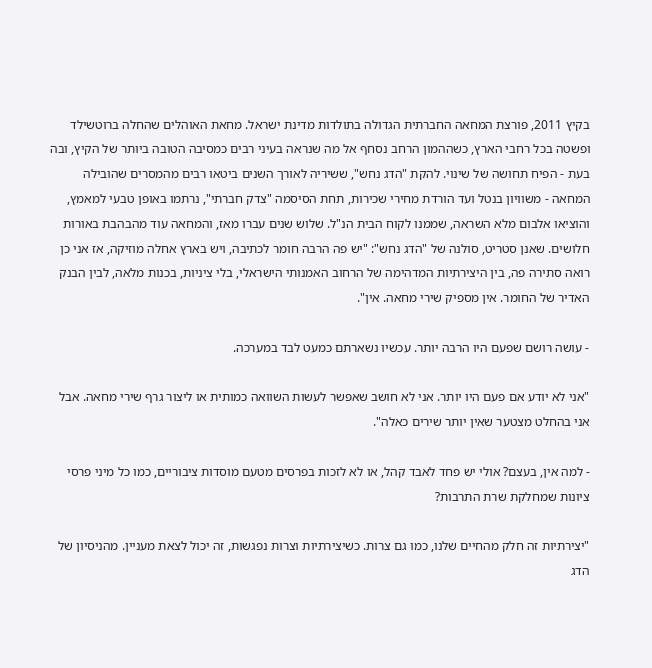בקיץ 2011, פורצת המחאה החברתית הגדולה בתולדות מדינת ישראל. מחאת האוהלים שהחלה ברוטשילד ופשטה בכל רחבי הארץ, כשההמון הרחב נסחף אל מה שנראה בעיני רבים כמסיבה הטובה ביותר של הקיץ, ובה בעת - הפיח תחושה של שינוי. להקת "הדג נחש", ששיריה לאורך השנים ביטאו רבים מהמסרים שהובילה המחאה - משוויון בנטל ועד הורדת מחירי שכירות, תחת הסיסמה "צדק חברתי", נרתמו באופן טבעי למאמץ, והוציאו אלבום מלא השראה, שממנו לקוח הבית הנ"ל. שלוש שנים עברו מאז, והמחאה עוד מהבהבת באורות חלושים. שאנן סטריט, סולנה של "הדג נחש": "יש פה הרבה חומר לכתיבה, ויש בארץ אחלה מוזיקה, אז אני כן רואה סתירה פה, בין היצירתיות המדהימה של הרחוב האמנותי הישראלי, בלי ציניות, בכנות מלאה, לבין הבנק האדיר של החומר. אין מספיק שירי מחאה. אין".

- עושה רושם שפעם היו הרבה יותר. עכשיו נשארתם כמעט לבד במערכה.

"אני לא יודע אם פעם היו יותר. אני לא חושב שאפשר לעשות השוואה כמותית או ליצור גרף שירי מחאה. אבל אני בהחלט מצטער שאין יותר שירים כאלה".

- למה אין, בעצם? אולי יש פחד לאבד קהל, או לא לזכות בפרסים מטעם מוסדות ציבוריים, כמו כל מיני פרסי ציונות שמחלקת שרת התרבות?

"יצירתיות זה חלק מהחיים שלנו, כמו גם צרות. כשיצירתיות וצרות נפגשות, זה יכול לצאת מעניין. מהניסיון של הדג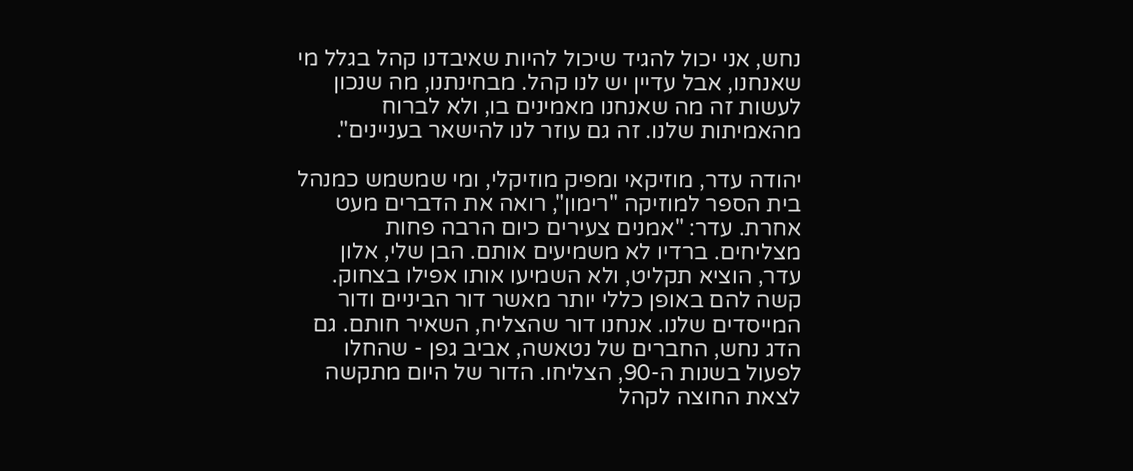נחש, אני יכול להגיד שיכול להיות שאיבדנו קהל בגלל מי שאנחנו, אבל עדיין יש לנו קהל. מבחינתנו, מה שנכון לעשות זה מה שאנחנו מאמינים בו, ולא לברוח מהאמיתות שלנו. זה גם עוזר לנו להישאר בעניינים".

יהודה עדר, מוזיקאי ומפיק מוזיקלי, ומי שמשמש כמנהל בית הספר למוזיקה "רימון", רואה את הדברים מעט אחרת. עדר: "אמנים צעירים כיום הרבה פחות מצליחים. ברדיו לא משמיעים אותם. הבן שלי, אלון עדר, הוציא תקליט, ולא השמיעו אותו אפילו בצחוק. קשה להם באופן כללי יותר מאשר דור הביניים ודור המייסדים שלנו. אנחנו דור שהצליח, השאיר חותם. גם הדג נחש, החברים של נטאשה, אביב גפן - שהחלו לפעול בשנות ה-90, הצליחו. הדור של היום מתקשה לצאת החוצה לקהל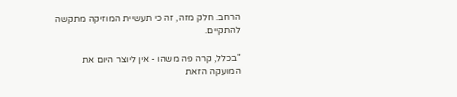הרחב. חלק מזה, זה כי תעשיית המוזיקה מתקשה להתקיים.

"בכלל, קרה פה משהו - אין ליוצר היום את המועקה הזאת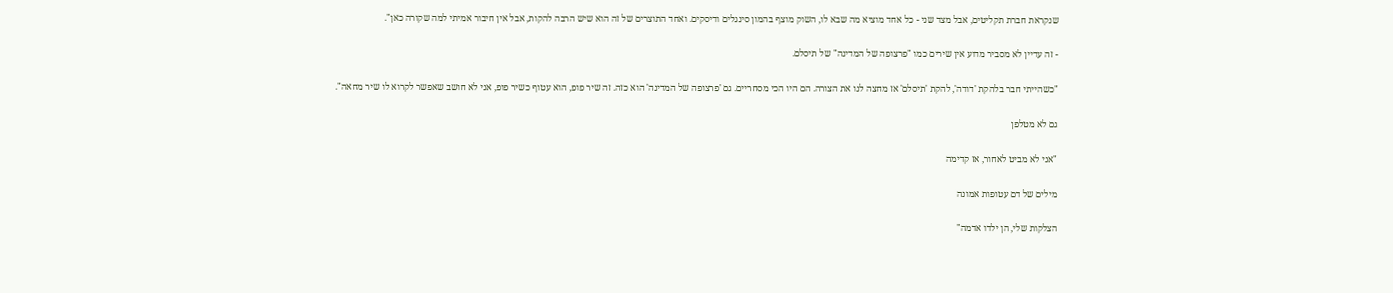שנקראת חברת תקליטים, אבל מצד שני - כל אחד מוציא מה שבא לו, השוק מוצף בהמון סינגלים ודיסקים. ואחד התוצרים של זה הוא שיש הרבה להקות, אבל אין חיבור אמיתי למה שקורה כאן".

- זה עדיין לא מסביר מדוע אין שירים כמו "פרצופה של המדינה" של תיסלם.

"כשהייתי חבר בלהקת 'דודה', להקת 'תיסלם' אז מחצה לנו את הצורה. הם היו הכי מסחריים. גם 'פרצופה של המדינה' הוא כזה. זה שיר פופ, הוא עטוף כשיר פופ, אני לא חושב שאפשר לקרוא לו שיר מחאה".

גם לא מטלפן

"אני לא מביט לאחור, אז קדימה

מילים של דם עטופות אמונה

הצלקות שלי, הן ילדו אדמה"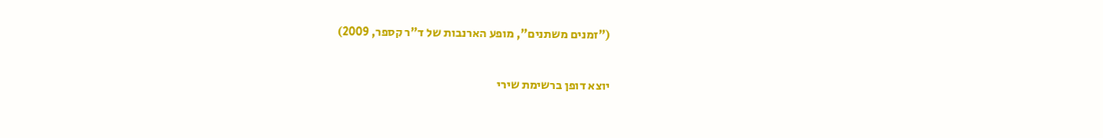("זמנים משתנים", מופע הארנבות של ד"ר קספר, 2009)

יוצא דופן ברשימת שירי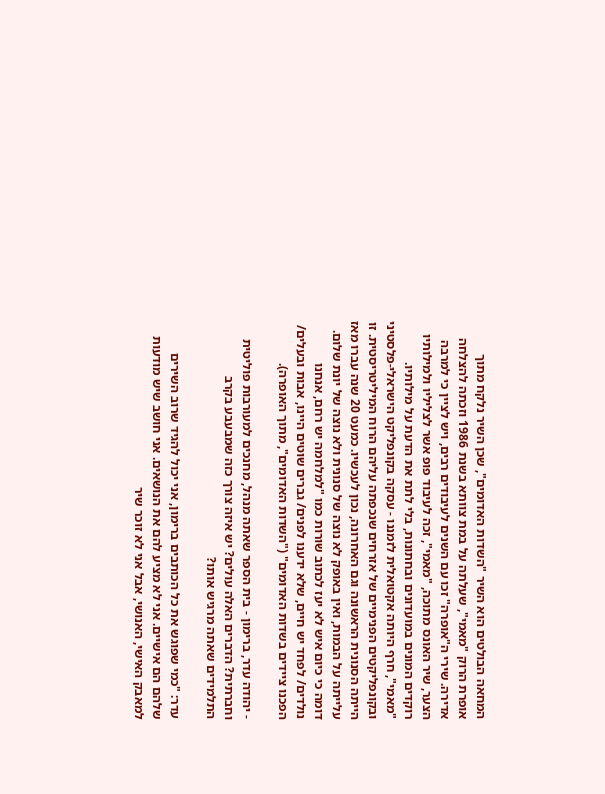המחאה הבולטים הוא השיר "השדות האדומים", שכן השיר נלקח מתוך אופרת הרוק "מאמי", שעלתה על במת צוותא בשנת 1986 וזכתה להצלחה אדירה. שירי ה"אופרה" זכו עם השנים לעיבודים רבים, ויש לציין כי למרבה הצער, שיר האונס מתוכה, "מאמי", זכה לעיבוד פופ אשר לצליליו ולמילותיו רוקדים המונים במועדונים ובחתונות, בלי לתת את הדעת על מילותיו. "מאמי", חרף היותה אקטואלית לזמננו - עסקה בקונפליקט הישראלי-פלסטיני ובקונפליקטים הפנימיים של אזרחים שנכפתה עליהם הרוח המיליטריסטית. זו הייתה הסנונית הראשונה וגם האחרונה, נכון לעכשיו. כמעט 20 שנה עברו מאז עלייתה על הבמות, ואין באופק לא נוצה של סנונית ולא נוצה של יונת שלום. דומה כי כיום איש לא יעז לכתוב שורות כמו "למלחמה יש רחם, אנחנו נולדים/ לפחד יש חיים, שלא ידענו לפנים/ גברים שוטים היינו, אבות ובעלים/ הפכנו ציידים בשדות האדומים" ("השדות האדומים", מתוך האופרה).

- יהודה עדר, ברימון - בית הספר שאתה מנהל, מחנכים למעורבות פוליטית וחברתית? הדברים האלה עולים? יש איזה צורך כזה שמבעבע בקרב התלמידים שאתה מרגיש אותו?

עדר: "כמי שפוגש את כל הכותבים ברימון, אני יכול להגיד שרוב השירים שלהם הם אישיים. אני לא מציע להם את הנושאים. אני חושב שיש מודעות למאבק האישי, האנושי, אבל אני לא זוכר שיר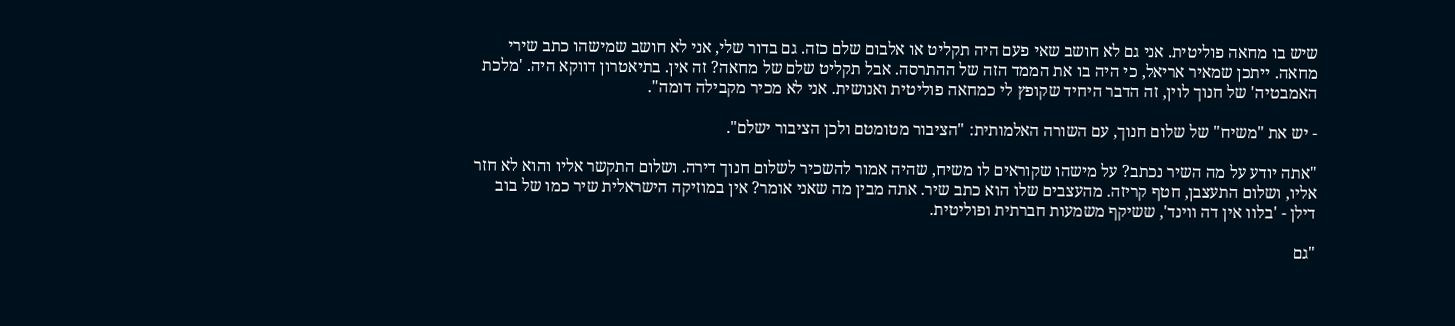שיש בו מחאה פוליטית. אני גם לא חושב שאי פעם היה תקליט או אלבום שלם כזה. גם בדור שלי, אני לא חושב שמישהו כתב שירי מחאה. ייתכן שמאיר אריאל, כי היה בו את הממד הזה של ההתרסה. אבל תקליט שלם של מחאה? זה אין. בתיאטרון דווקא היה. 'מלכת האמבטיה' של חנוך לוין, זה הדבר היחיד שקופץ לי כמחאה פוליטית ואנושית. אני לא מכיר מקבילה דומה".

- יש את "משיח" של שלום חנוך, עם השורה האלמותית: "הציבור מטומטם ולכן הציבור ישלם".

"אתה יודע על מה השיר נכתב? על מישהו שקוראים לו משיח, שהיה אמור להשכיר לשלום חנוך דירה. ושלום התקשר אליו והוא לא חזר אליו, ושלום התעצבן, חטף קריזה. מהעצבים שלו הוא כתב שיר. אתה מבין מה שאני אומר? אין במוזיקה הישראלית שיר כמו של בוב דילן - 'בלוו אין דה ווינד', ששיקף משמעות חברתית ופוליטית.

"גם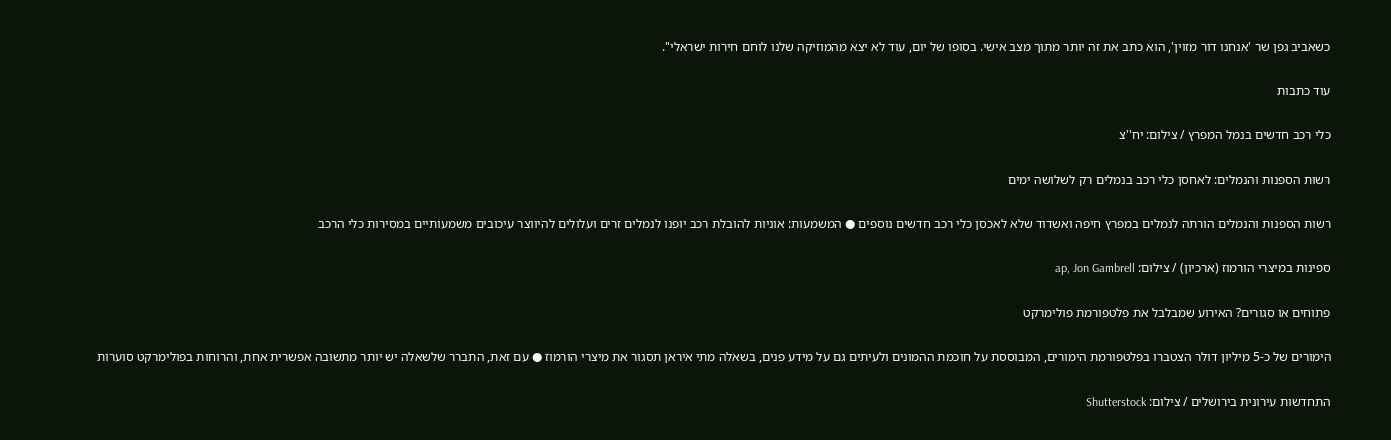כשאביב גפן שר 'אנחנו דור מזוין', הוא כתב את זה יותר מתוך מצב אישי. בסופו של יום, עוד לא יצא מהמוזיקה שלנו לוחם חירות ישראלי".

עוד כתבות

כלי רכב חדשים בנמל המפרץ / צילום: יח''צ

רשות הספנות והנמלים: לאחסן כלי רכב בנמלים רק לשלושה ימים

רשות הספנות והנמלים הורתה לנמלים במפרץ חיפה ואשדוד שלא לאכסן כלי רכב חדשים נוספים ● המשמעות: אוניות להובלת רכב יופנו לנמלים זרים ועלולים להיווצר עיכובים משמעותיים במסירות כלי הרכב

ספינות במיצרי הורמוז (ארכיון) / צילום: ap, Jon Gambrell

פתוחים או סגורים? האירוע שמבלבל את פלטפורמת פולימרקט

הימורים של כ-5 מיליון דולר הצטברו בפלטפורמת הימורים, המבוססת על חוכמת ההמונים ולעיתים גם על מידע פנים, בשאלה מתי איראן תסגור את מיצרי הורמוז ● עם זאת, התברר שלשאלה יש יותר מתשובה אפשרית אחת, והרוחות בפולימרקט סוערות

התחדשות עירונית בירושלים / צילום: Shutterstock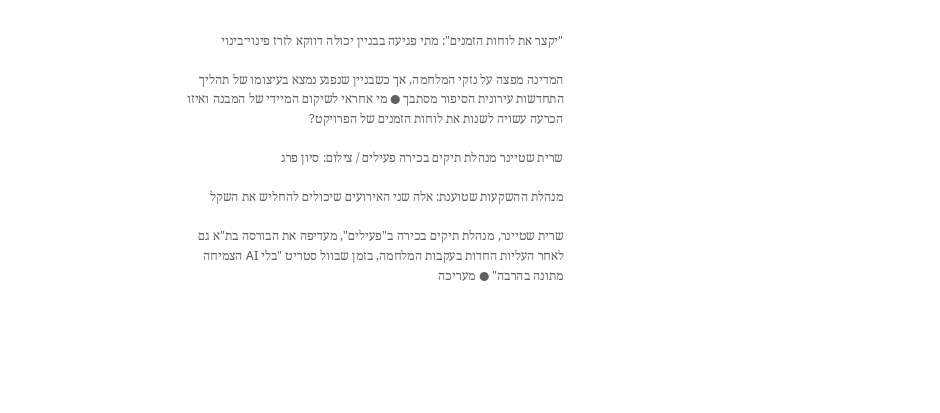"יקצר את לוחות הזמנים": מתי פגיעה בבניין יכולה דווקא לזרז פינוי־בינוי

המדינה מפצה על נזקי המלחמה, אך כשבניין שנפגע נמצא בעיצומו של תהליך התחדשות עירונית הסיפור מסתבך ● מי אחראי לשיקום המיידי של המבנה ואיזו הכרעה עשויה לשנות את לוחות הזמנים של הפרויקט?

שרית שטיינר מנהלת תיקים בכירה פעילים / צילום: סיון פרג

מנהלת ההשקעות שטוענת: אלה שני האירועים שיכולים להחליש את השקל

שרית שטיינר, מנהלת תיקים בכירה ב"פעילים", מעדיפה את הבורסה בת"א גם לאחר העליות החדות בעקבות המלחמה, בזמן שבוול סטריט "בלי AI הצמיחה מתונה בהרבה" ● מעריכה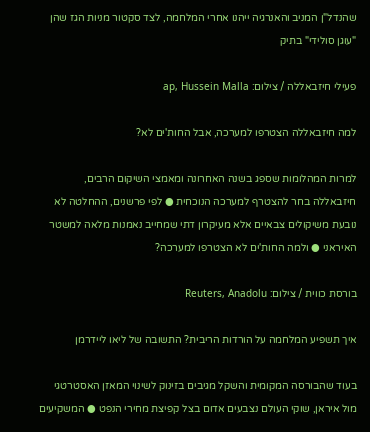שהנדל"ן המניב והאנרגיה ייהנו אחרי המלחמה, לצד סקטור מניות הגז שהן "עוגן סולידי" בתיק

פעילי חיזבאללה / צילום: ap, Hussein Malla

למה חיזבאללה הצטרפו למערכה, אבל החות'ים לא?

למרות המהלומות שספג בשנה האחרונה ומאמצי השיקום הרבים, חיזבאללה בחר להצטרף למערכה הנוכחית ● לפי פרשנים, ההחלטה לא נובעת משיקולים צבאיים אלא מעיקרון דתי שמחייב נאמנות מלאה למשטר האיראני ● ולמה החות'ים לא הצטרפו למערכה?

בורסת כווית / צילום: Reuters, Anadolu

איך תשפיע המלחמה על הורדות הריבית? התשובה של ליאו ליידרמן

בעוד שהבורסה המקומית והשקל מגיבים בזינוק לשינוי המאזן האסטרטגי מול איראן, שוקי העולם נצבעים אדום בצל קפיצת מחירי הנפט ● המשקיעים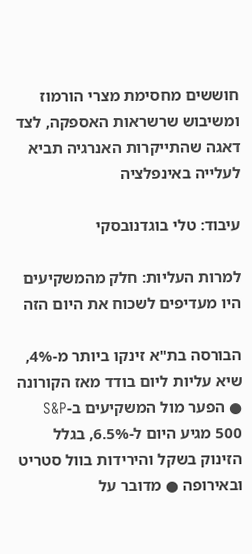חוששים מחסימת מצרי הורמוז ומשיבוש שרשראות האספקה, לצד דאגה שהתייקרות האנרגיה תביא לעלייה באינפלציה

עיבוד: טלי בוגדנובסקי

למרות העליות: חלק מהמשקיעים היו מעדיפים לשכוח את היום הזה

הבורסה בת"א זינקו ביותר מ-4%, שיא עליות ליום בודד מאז הקורונה ● הפער מול המשקיעים ב-S&P 500 מגיע היום ל-6.5%, בגלל הזינוק בשקל והירידות בוול סטריט ובאירופה ● מדובר על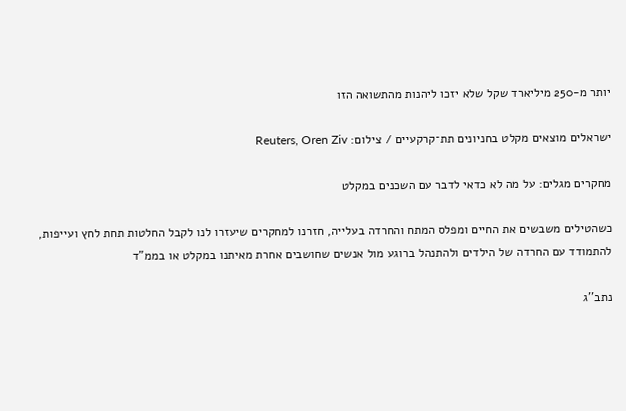יותר מ-250 מיליארד שקל שלא יזכו ליהנות מהתשואה הזו

ישראלים מוצאים מקלט בחניונים תת־קרקעיים / צילום: Reuters, Oren Ziv

מחקרים מגלים: על מה לא כדאי לדבר עם השכנים במקלט

כשהטילים משבשים את החיים ומפלס המתח והחרדה בעלייה, חזרנו למחקרים שיעזרו לנו לקבל החלטות תחת לחץ ועייפות, להתמודד עם החרדה של הילדים ולהתנהל ברוגע מול אנשים שחושבים אחרת מאיתנו במקלט או בממ"ד

נתב''ג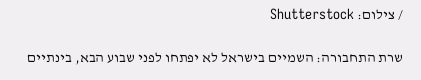/ צילום: Shutterstock

שרת התחבורה: השמיים בישראל לא יפתחו לפני שבוע הבא, בינתיים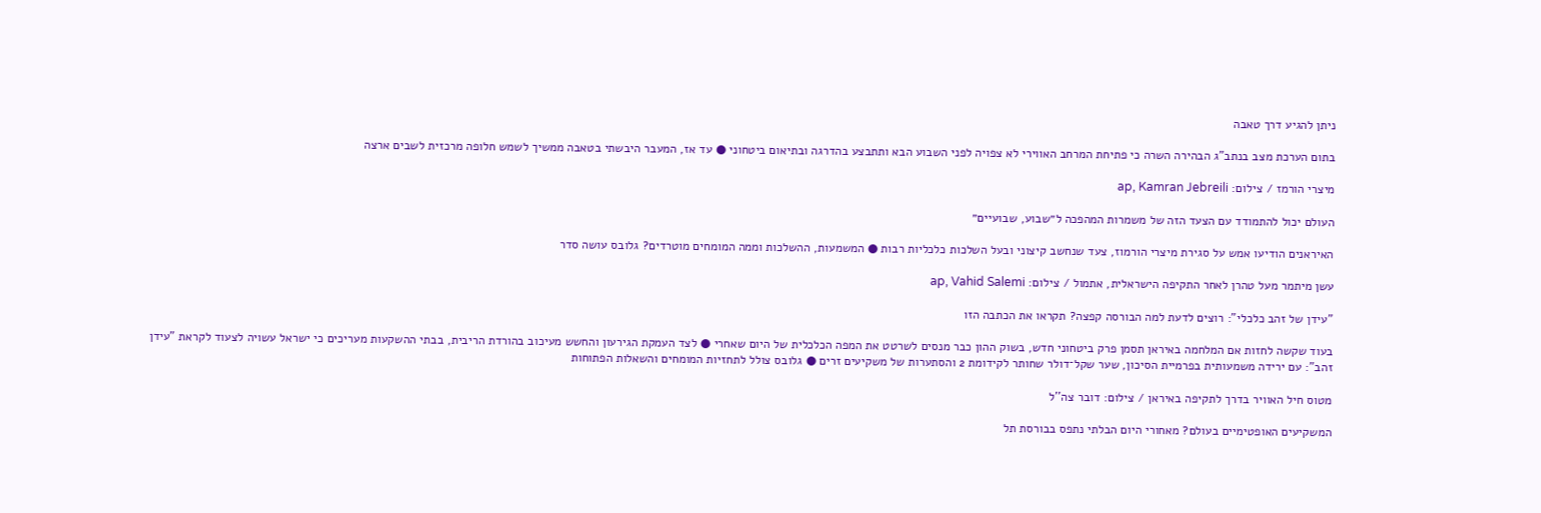ניתן להגיע דרך טאבה

בתום הערכת מצב בנתב"ג הבהירה השרה כי פתיחת המרחב האווירי לא צפויה לפני השבוע הבא ותתבצע בהדרגה ובתיאום ביטחוני ● עד אז, המעבר היבשתי בטאבה ממשיך לשמש חלופה מרכזית לשבים ארצה

מיצרי הורמז / צילום: ap, Kamran Jebreili

העולם יכול להתמודד עם הצעד הזה של משמרות המהפכה ל״שבוע, שבועיים״

האיראנים הודיעו אמש על סגירת מיצרי הורמוז, צעד שנחשב קיצוני ובעל השלכות כלכליות רבות ● המשמעות, ההשלכות וממה המומחים מוטרדים? גלובס עושה סדר

עשן מיתמר מעל טהרן לאחר התקיפה הישראלית, אתמול / צילום: ap, Vahid Salemi

"עידן של זהב כלכלי": רוצים לדעת למה הבורסה קפצה? תקראו את הכתבה הזו

בעוד שקשה לחזות אם המלחמה באיראן תסמן פרק ביטחוני חדש, בשוק ההון כבר מנסים לשרטט את המפה הכלכלית של היום שאחרי ● לצד העמקת הגירעון והחשש מעיכוב בהורדת הריבית, בבתי ההשקעות מעריכים כי ישראל עשויה לצעוד לקראת "עידן זהב": עם ירידה משמעותית בפרמיית הסיכון, שער שקל־דולר שחותר לקידומת 2 והסתערות של משקיעים זרים ● גלובס צולל לתחזיות המומחים והשאלות הפתוחות

מטוס חיל האוויר בדרך לתקיפה באיראן / צילום: דובר צה''ל

המשקיעים האופטימיים בעולם? מאחורי היום הבלתי נתפס בבורסת תל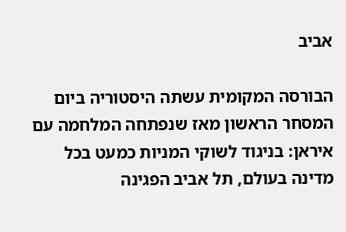אביב

הבורסה המקומית עשתה היסטוריה ביום המסחר הראשון מאז שנפתחה המלחמה עם איראן: בניגוד לשוקי המניות כמעט בכל מדינה בעולם, תל אביב הפגינה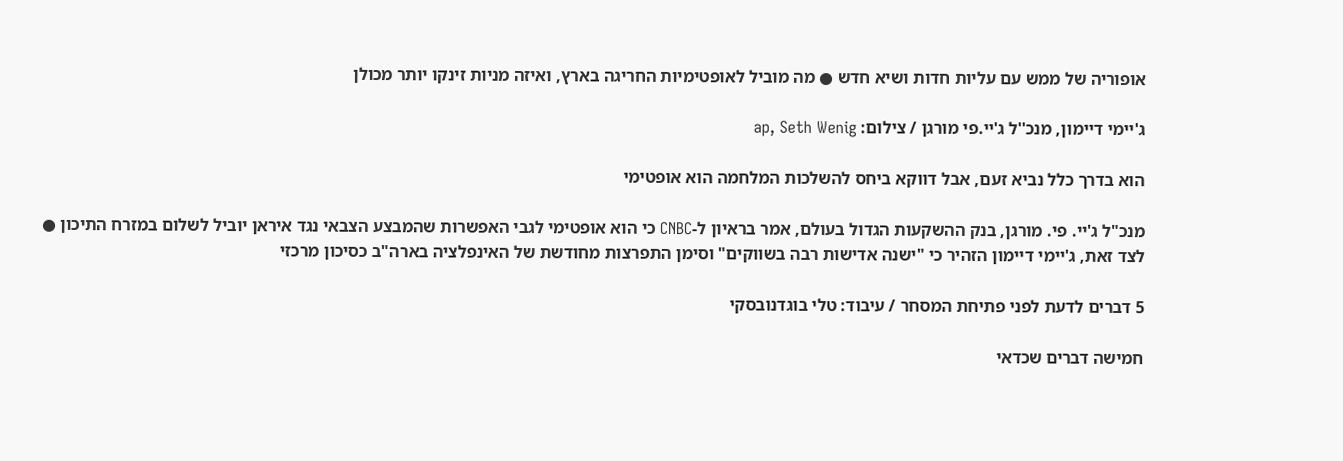אופוריה של ממש עם עליות חדות ושיא חדש ● מה מוביל לאופטימיות החריגה בארץ, ואיזה מניות זינקו יותר מכולן

ג'יימי דיימון, מנכ''ל ג'יי.פי מורגן / צילום: ap, Seth Wenig

הוא בדרך כלל נביא זעם, אבל דווקא ביחס להשלכות המלחמה הוא אופטימי

מנכ"ל ג'יי. פי. מורגן, בנק ההשקעות הגדול בעולם, אמר בראיון ל-CNBC כי הוא אופטימי לגבי האפשרות שהמבצע הצבאי נגד איראן יוביל לשלום במזרח התיכון ● לצד זאת, ג'יימי דיימון הזהיר כי "ישנה אדישות רבה בשווקים" וסימן התפרצות מחודשת של האינפלציה בארה"ב כסיכון מרכזי

5 דברים לדעת לפני פתיחת המסחר / עיבוד: טלי בוגדנובסקי

חמישה דברים שכדאי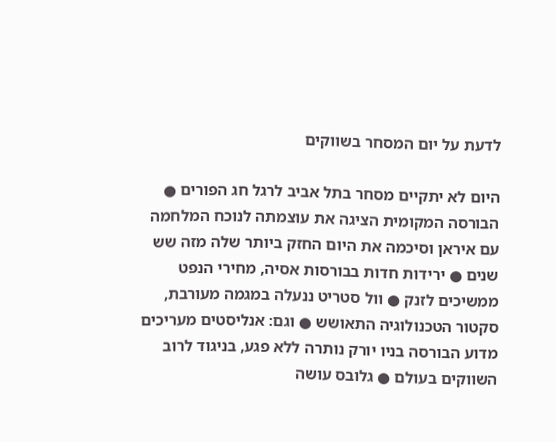לדעת על יום המסחר בשווקים

היום לא יתקיים מסחר בתל אביב לרגל חג הפורים ● הבורסה המקומית הציגה את עוצמתה לנוכח המלחמה עם איראן וסיכמה את היום החזק ביותר שלה מזה שש שנים ● ירידות חדות בבורסות אסיה, מחירי הנפט ממשיכים לזנק ● וול סטריט ננעלה במגמה מעורבת, סקטור הטכנולוגיה התאושש ● וגם: אנליסטים מעריכים מדוע הבורסה בניו יורק נותרה ללא פגע, בניגוד לרוב השווקים בעולם ● גלובס עושה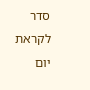סדר לקראת יום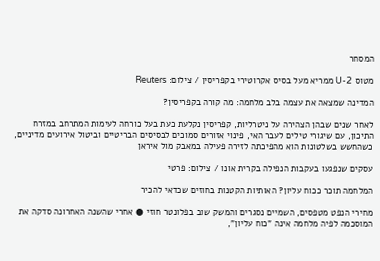המסחר

מטוס U-2 ממריא מעל בסיס אקרוטירי בקפריסין / צילום: Reuters

המדינה שמצאה את עצמה בלב מלחמה: מה קורה בקפריסין?

לאחר שנים שבהן הצהירה על ניטרליות, קפריסין נקלעת כעת בעל כורחה לעימות המתרחב במזרח התיכון, עם שיגורי טילים לעבר האי, פינוי אזורים סמוכים לבסיסים הבריטיים וביטול אירועים מדיניים, כשהחשש בשלטונות הוא מהפיכתה לזירה פעילה במאבק מול איראן

עסקים שנפגעו בעקבות הנפילה בקרית אונו / צילום: פרטי

המלחמה תוכר ככוח עליון? האותיות הקטנות בחוזים שכדאי להכיר

מחירי הנפט מטפסים, השמיים נסגרים והמשק שוב בפלונטר חוזי ● אחרי שהשנה האחרונה סדקה את המוסכמה לפיה מלחמה אינה "כוח עליון",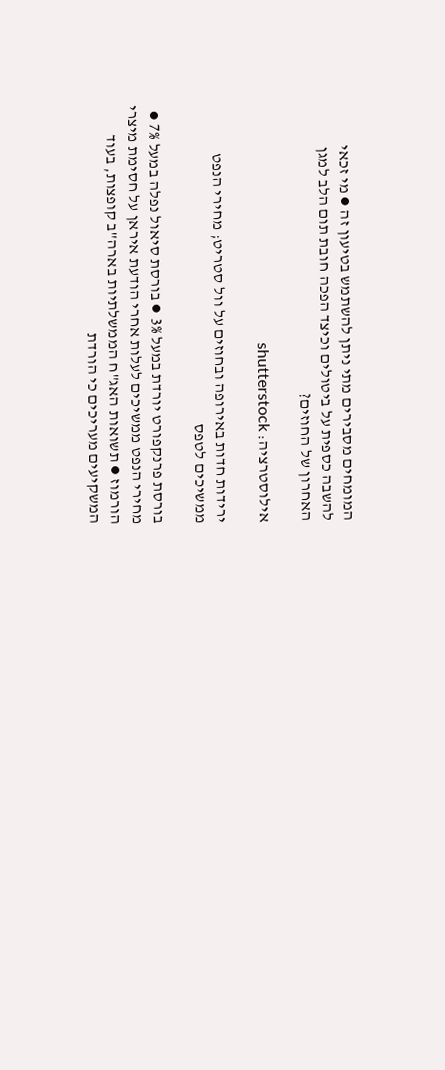המומחים מסבירים מתי ניתן להשתמש בטיעון זה ● מי זכאי להשבה כספית על ביטולים וכיצד הפכה חובת תום הלב למגן האחרון של החוזים?

אילוסטרציה: shutterstock

ירידות חדות באירופה ובחוזים על וול סטריט; מחירי הנפט ממשיכים לטפס

בורסת פרנקפורט יורדת במעל 3% ● בורסת סיאול נפלה במעל 7% ● מחירי הנפט ממשיכים לעלות אחרי הודעת איראן על חסימת מיצרי הורמוז ● תשואות האג"ח הממשלתיות בארה"ב קופצות, בעוד המשקיעים מעריכים כי הורדת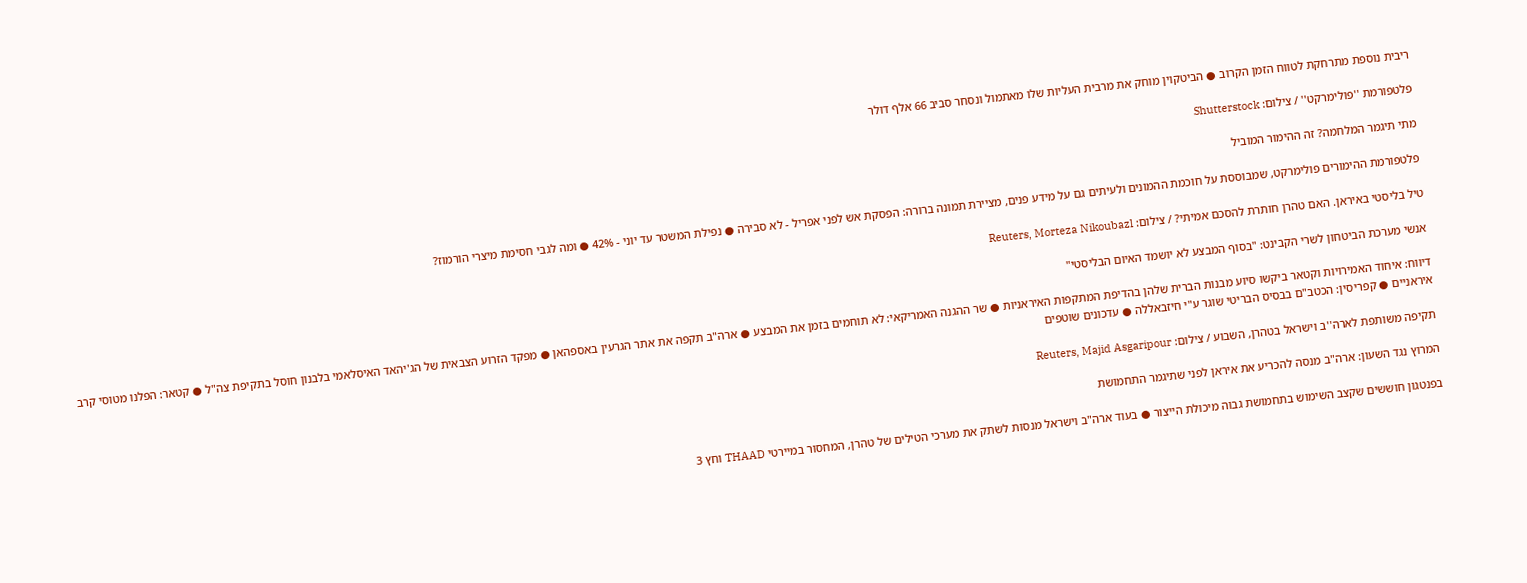ריבית נוספת מתרחקת לטווח הזמן הקרוב ● הביטקוין מוחק את מרבית העליות שלו מאתמול ונסחר סביב 66 אלף דולר

פלטפורמת ''פולימרקט'' / צילום: Shutterstock

מתי תיגמר המלחמה? זה ההימור המוביל

פלטפורמת ההימורים פולימרקט, שמבוססת על חוכמת ההמונים ולעיתים גם על מידע פנים, מציירת תמונה ברורה: הפסקת אש לפני אפריל - לא סבירה ● נפילת המשטר עד יוני - 42% ● ומה לגבי חסימת מיצרי הורמוז?

טיל בליסטי באיראן. האם טהרן חותרת להסכם אמיתי? / צילום: Reuters, Morteza Nikoubazl

אנשי מערכת הביטחון לשרי הקבינט: "בסוף המבצע לא יושמד האיום הבליסטי"

דיווח: איחוד האמירויות וקטאר ביקשו סיוע מבנות הברית שלהן בהדיפת המתקפות האיראניות ● שר ההגנה האמריקאי: לא תוחמים בזמן את המבצע ● ארה"ב תקפה את אתר הגרעין באספהאן ● מפקד הזרוע הצבאית של הג'יהאד האיסלאמי בלבנון חוסל בתקיפת צה"ל ● קטאר: הפלנו מטוסי קרב איראניים ● קפריסין: הכטב"ם בבסיס הבריטי שוגר ע"י חיזבאללה ● עדכונים שוטפים

תקיפה משותפת לארה''ב וישראל בטהרן, השבוע / צילום: Reuters, Majid Asgaripour

המרוץ נגד השעון: ארה"ב מנסה להכריע את איראן לפני שתיגמר התחמושת

בפנטגון חוששים שקצב השימוש בתחמושת גבוה מיכולת הייצור ● בעוד ארה"ב וישראל מנסות לשתק את מערכי הטילים של טהרן, המחסור במיירטי THAAD וחץ 3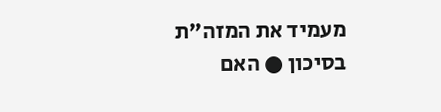מעמיד את המזה"ת בסיכון ● האם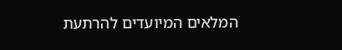המלאים המיועדים להרתעת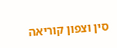סין וצפון קוריאה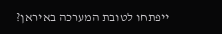ייפתחו לטובת המערכה באיראן?